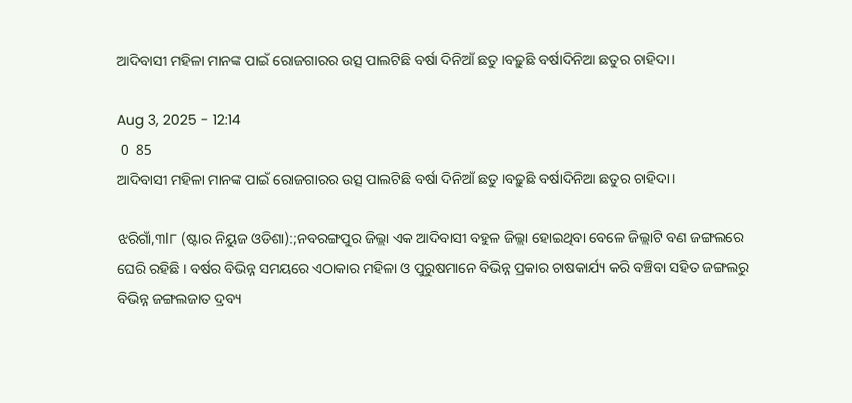ଆଦିବାସୀ ମହିଳା ମାନଙ୍କ ପାଇଁ ରୋଜଗାରର ଉତ୍ସ ପାଲଟିଛି ବର୍ଷା ଦିନିଆଁ ଛତୁ ।ବଢ଼ୁଛି ବର୍ଷାଦିନିଆ ଛତୁର ଚାହିଦା।

Aug 3, 2025 - 12:14
 0  85
ଆଦିବାସୀ ମହିଳା ମାନଙ୍କ ପାଇଁ ରୋଜଗାରର ଉତ୍ସ ପାଲଟିଛି ବର୍ଷା ଦିନିଆଁ ଛତୁ ।ବଢ଼ୁଛି ବର୍ଷାଦିନିଆ ଛତୁର ଚାହିଦା।

ଝରିଗାଁ,୩l୮ (ଷ୍ଟାର ନିୟୁଜ ଓଡିଶା):;ନବରଙ୍ଗପୁର ଜିଲ୍ଲା ଏକ ଆଦିବାସୀ ବହୁଳ ଜିଲ୍ଲା ହୋଇଥିବା ବେଳେ ଜିଲ୍ଲାଟି ବଣ ଜଙ୍ଗଲରେ ଘେରି ରହିଛି । ବର୍ଷର ବିଭିନ୍ନ ସମୟରେ ଏଠାକାର ମହିଳା ଓ ପୁରୁଷମାନେ ବିଭିନ୍ନ ପ୍ରକାର ଚାଷକାର୍ଯ୍ୟ କରି ବଞ୍ଚିବା ସହିତ ଜଙ୍ଗଲରୁ ବିଭିନ୍ନ ଜଙ୍ଗଲଜାତ ଦ୍ରବ୍ୟ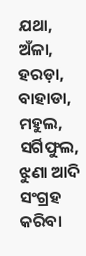ଯଥା, ଅଁଳା, ହରଡ଼ା, ବାହାଡା, ମହୁଲ, ସର୍ଗିଫୁଲ, ଝୁଣା ଆଦି ସଂଗ୍ରହ କରିବା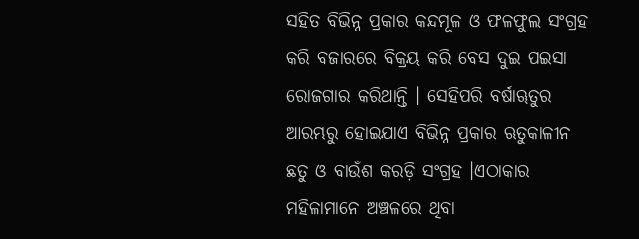ସହିତ ବିଭିନ୍ନ ପ୍ରକାର କନ୍ଦମୂଳ ଓ ଫଳଫୁଲ ସଂଗ୍ରହ କରି ବଜାରରେ ବିକ୍ରୟ କରି ବେସ ଦୁଇ ପଇସା ରୋଜଗାର କରିଥାନ୍ତି । ସେହିପରି ବର୍ଷାୠତୁର ଆରମ୍ଭରୁ ହୋଇଯାଏ ବିଭିନ୍ନ ପ୍ରକାର ଋତୁକାଳୀନ ଛତୁ ଓ ବାଉଁଶ କରଡ଼ି ସଂଗ୍ରହ ।ଏଠାକାର ମହିଳାମାନେ ଅଞ୍ଚଳରେ ଥିବା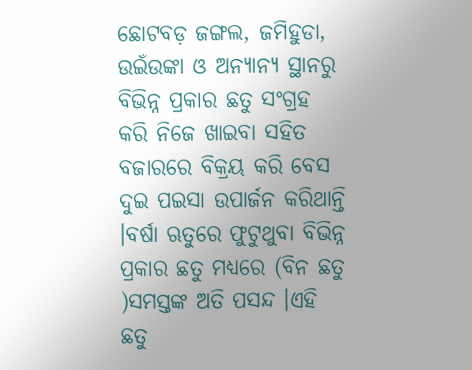ଛୋଟବଡ଼ ଜଙ୍ଗଲ, ଜମିହୁଡା, ଉଇଁଉଙ୍କା ଓ ଅନ୍ୟାନ୍ୟ ସ୍ଥାନରୁ ବିଭିନ୍ନ ପ୍ରକାର ଛତୁ ସଂଗ୍ରହ କରି ନିଜେ ଖାଇବା ସହିତ ବଜାରରେ ବିକ୍ରୟ କରି ବେସ ଦୁଇ ପଇସା ଉପାର୍ଜନ କରିଥାନ୍ତି ।ବର୍ଷା ଋତୁରେ ଫୁଟୁଥୁବା ବିଭିନ୍ନ ପ୍ରକାର ଛତୁ ମଧ୍ୟରେ (ବିନ ଛତୁ )ସମସ୍ତଙ୍କ ଅତି ପସନ୍ଦ ।ଏହି ଛତୁ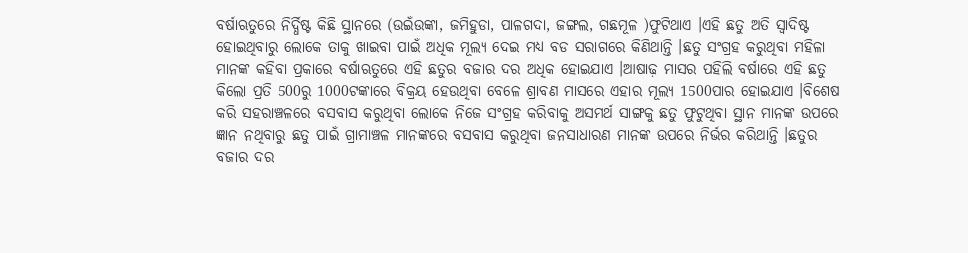ବର୍ଷାଋତୁରେ ନିର୍ଦ୍ଧିଷ୍ଟ କିଛି ସ୍ଥାନରେ (ଉଇଁଉଙ୍କା, ଜମିହୁଡା, ପାଳଗଦା, ଜଙ୍ଗଲ, ଗଛମୂଳ )ଫୁଟିଥାଏ ।ଏହି ଛତୁ ଅତି ସ୍ୱାଦିଷ୍ଟ ହୋଇଥିବାରୁ ଲୋକେ ତାକୁ ଖାଇବା ପାଇଁ ଅଧିକ ମୂଲ୍ୟ ଦେଇ ମଧ୍ୟ ବଡ ସରାଗରେ କିଣିଥାନ୍ତି ।ଛତୁ ସଂଗ୍ରହ କରୁଥିବା ମହିଳା ମାନଙ୍କ କହିବା ପ୍ରକାରେ ବର୍ଷାଋତୁରେ ଏହି ଛତୁର ବଜାର ଦର ଅଧିକ ହୋଇଯାଏ ।ଆଷାଢ଼ ମାସର ପହିଲି ବର୍ଷାରେ ଏହି ଛତୁ କିଲୋ ପ୍ରତି 500ରୁ 1000ଟଙ୍କାରେ ବିକ୍ରୟ ହେଉଥିବା ବେଳେ ଶ୍ରାବଣ ମାସରେ ଏହାର ମୂଲ୍ୟ 1500ପାର ହୋଇଯାଏ ।ବିଶେଷ କରି ସହରାଞ୍ଚଳରେ ବସବାସ କରୁଥିବା ଲୋକେ ନିଜେ ସଂଗ୍ରହ କରିବାକୁ ଅସମର୍ଥ ସାଙ୍ଗକୁ ଛତୁ ଫୁଟୁଥିବା ସ୍ଥାନ ମାନଙ୍କ ଉପରେ ଜ୍ଞାନ ନଥିବାରୁ ଛତୁ ପାଇଁ ଗ୍ରାମାଞ୍ଚଳ ମାନଙ୍କରେ ବସବାସ କରୁଥିବା ଜନସାଧାରଣ ମାନଙ୍କ ଉପରେ ନିର୍ଭର କରିଥାନ୍ତି ।ଛତୁର ବଜାର ଦର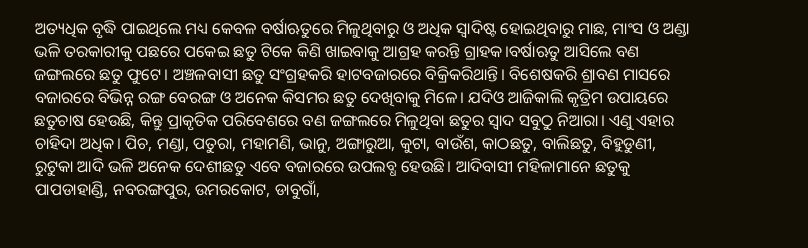ଅତ୍ୟଧିକ ବୃଦ୍ଧି ପାଇଥିଲେ ମଧ୍ୟ କେବଳ ବର୍ଷାଋତୁରେ ମିଳୁଥିବାରୁ ଓ ଅଧିକ ସ୍ୱାଦିଷ୍ଟ ହୋଇଥିବାରୁ ମାଛ, ମାଂସ ଓ ଅଣ୍ଡା ଭଳି ତରକାରୀକୁ ପଛରେ ପକେଇ ଛତୁ ଟିକେ କିଣି ଖାଇବାକୁ ଆଗ୍ରହ କରନ୍ତି ଗ୍ରାହକ।ବର୍ଷାଋତୁ ଆସିଲେ ବଣ ଜଙ୍ଗଲରେ ଛତୁ ଫୁଟେ। ଅଞ୍ଚଳବାସୀ ଛତୁ ସଂଗ୍ରହକରି ହାଟବଜାରରେ ବିକ୍ରିକରିଥାନ୍ତି। ବିଶେଷକରି ଶ୍ରାବଣ ମାସରେ ବଜାରରେ ବିଭିନ୍ନ ରଙ୍ଗ ବେରଙ୍ଗ ଓ ଅନେକ କିସମର ଛତୁ ଦେଖିବାକୁ ମିଳେ। ଯଦିଓ ଆଜିକାଲି କୃତ୍ରିମ ଉପାୟରେ ଛତୁଚାଷ ହେଉଛି, କିନ୍ତୁ ପ୍ରାକୃତିକ ପରିବେଶରେ ବଣ ଜଙ୍ଗଲରେ ମିଳୁଥିବା ଛତୁର ସ୍ବାଦ ସବୁଠୁ ନିଆରା। ଏଣୁ ଏହାର ଚାହିଦା ଅଧିକ। ପିଚ, ମଣ୍ଡା, ପତୁରା, ମହାମଣି, ଭାନୁ, ଅଙ୍ଗାରୁଆ, କୁଟା, ବାଉଁଶ, କାଠଛତୁ, ବାଲିଛତୁ, ବିହୁଡୁଣୀ, ରୁଟୁକା ଆଦି ଭଳି ଅନେକ ଦେଶୀଛତୁ ଏବେ ବଜାରରେ ଉପଲବ୍ଧ ହେଉଛି। ଆଦିବାସୀ ମହିଳାମାନେ ଛତୁକୁ ପାପଡାହାଣ୍ଡି, ନବରଙ୍ଗପୁର, ଉମରକୋଟ, ଡାବୁଗାଁ,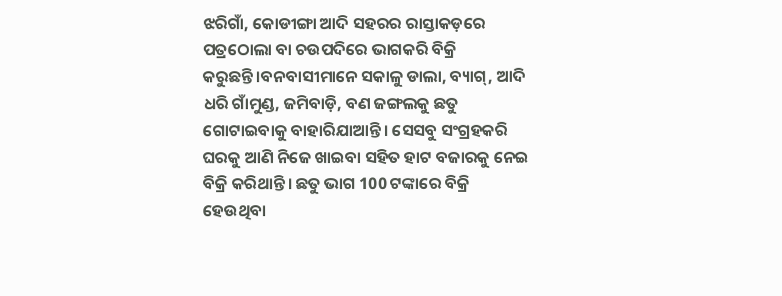ଝରିଗାଁ, କୋଡୀଙ୍ଗା ଆଦି ସହରର ରାସ୍ତାକଡ଼ରେ ପତ୍ରଠୋଲା ବା ଚଉପଦିରେ ଭାଗକରି ବିକ୍ରି କରୁଛନ୍ତି।ବନବାସୀମାନେ ସକାଳୁ ଡାଲା, ବ୍ୟାଗ୍‌, ଆଦି ଧରି ଗାଁମୁଣ୍ଡ, ଜମିବାଡ଼ି, ବଣ ଜଙ୍ଗଲକୁ ଛତୁ ଗୋଟାଇବାକୁ ବାହାରିଯାଆନ୍ତି। ସେସବୁ ସଂଗ୍ରହକରି ଘରକୁ ଆଣି ନିଜେ ଖାଇବା ସହିତ ହାଟ ବଜାରକୁ ନେଇ ବିକ୍ରି କରିଥାନ୍ତି। ଛତୁ ଭାଗ 100 ଟଙ୍କାରେ ବିକ୍ରି ହେଉଥିବା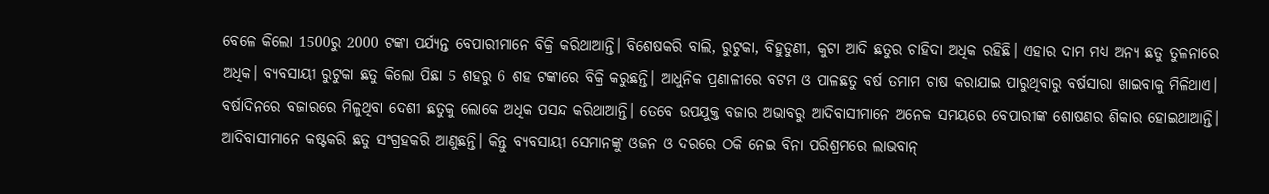ବେଳେ କିଲୋ 1500ରୁ 2000 ଟଙ୍କା ପର୍ଯ୍ୟନ୍ତ ବେପାରୀମାନେ ବିକ୍ରି କରିଥାଆନ୍ତି। ବିଶେଷକରି ବାଲି, ରୁଟୁକା, ବିହୁଡୁଣୀ, କୁଟା ଆଦି ଛତୁର ଚାହିଦା ଅଧିକ ରହିଛି। ଏହାର ଦାମ ମଧ୍ୟ ଅନ୍ୟ ଛତୁ ତୁଳନାରେ ଅଧିକ। ବ୍ୟବସାୟୀ ରୁଟୁକା ଛତୁ କିଲୋ ପିଛା 5 ଶହରୁ 6 ଶହ ଟଙ୍କାରେ ବିକ୍ରି କରୁଛନ୍ତି। ଆଧୁନିକ ପ୍ରଣାଳୀରେ ବଟମ ଓ ପାଳଛତୁ ବର୍ଷ ତମାମ ଚାଷ କରାଯାଇ ପାରୁଥିବାରୁ ବର୍ଷସାରା ଖାଇବାକୁ ମିଳିଥାଏ। ବର୍ଷାଦିନରେ ବଜାରରେ ମିଳୁଥିବା ଦେଶୀ ଛତୁକୁ ଲୋକେ ଅଧିକ ପସନ୍ଦ କରିଥାଆନ୍ତି। ତେବେ ଉପଯୁକ୍ତ ବଜାର ଅଭାବରୁ ଆଦିବାସୀମାନେ ଅନେକ ସମୟରେ ବେପାରୀଙ୍କ ଶୋଷଣର ଶିକାର ହୋଇଥାଆନ୍ତି। ଆଦିବାସୀମାନେ କଷ୍ଟକରି ଛତୁ ସଂଗ୍ରହକରି ଆଣୁଛନ୍ତି। କିନ୍ତୁ ବ୍ୟବସାୟୀ ସେମାନଙ୍କୁ ଓଜନ ଓ ଦରରେ ଠକି ନେଇ ବିନା ପରିଶ୍ରମରେ ଲାଭବାନ୍‌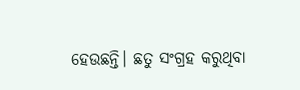ହେଉଛନ୍ତି। ଛତୁ ସଂଗ୍ରହ କରୁଥିବା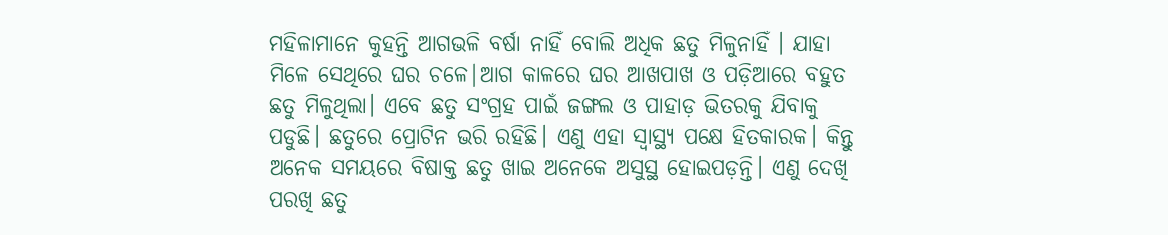ମହିଳାମାନେ କୁହନ୍ତି ଆଗଭଳି ବର୍ଷା ନାହିଁ ବୋଲି ଅଧିକ ଛତୁ ମିଳୁନାହିଁ । ଯାହା ମିଳେ ସେଥିରେ ଘର ଚଳେ|ଆଗ କାଳରେ ଘର ଆଖପାଖ ଓ ପଡ଼ିଆରେ ବହୁତ ଛତୁ ମିଳୁଥିଲା। ଏବେ ଛତୁ ସଂଗ୍ରହ ପାଇଁ ଜଙ୍ଗଲ ଓ ପାହାଡ଼ ଭିତରକୁ ଯିବାକୁ ପଡୁଛି। ଛତୁରେ ପ୍ରୋଟିନ ଭରି ରହିଛି। ଏଣୁ ଏହା ସ୍ବାସ୍ଥ୍ୟ ପକ୍ଷେ ହିତକାରକ। କିନ୍ତୁ ଅନେକ ସମୟରେ ବିଷାକ୍ତ ଛତୁ ଖାଇ ଅନେକେ ଅସୁସ୍ଥ ହୋଇପଡ଼ନ୍ତି। ଏଣୁ ଦେଖି ପରଖି ଛତୁ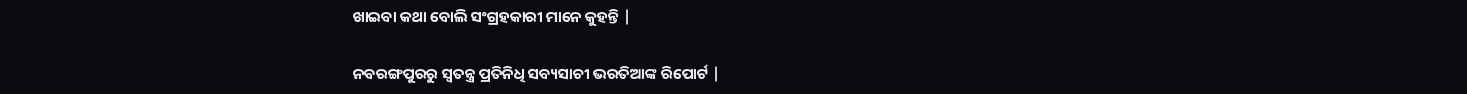ଖାଇବା କଥା ବୋଲି ସଂଗ୍ରହକାରୀ ମାନେ କୁହନ୍ତି |

ନବରଙ୍ଗପୁରରୁ ସ୍ୱତନ୍ତ୍ର ପ୍ରତିନିଧି ସବ୍ୟସାଚୀ ଭରତିଆଙ୍କ ରିପୋର୍ଟ |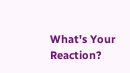What's Your Reaction?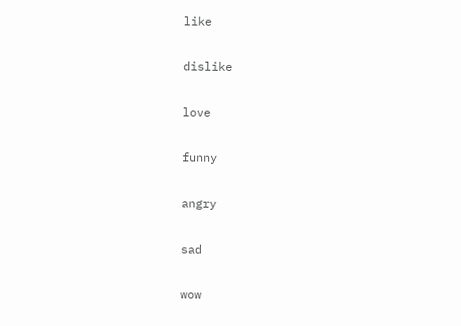like

dislike

love

funny

angry

sad

wow